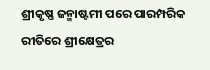ଶ୍ରୀକୃଷ୍ଣ ଜନ୍ମାଷ୍ଟମୀ ପରେ ପାରମ୍ପରିକ ରୀତିରେ ଶ୍ରୀକ୍ଷେତ୍ରର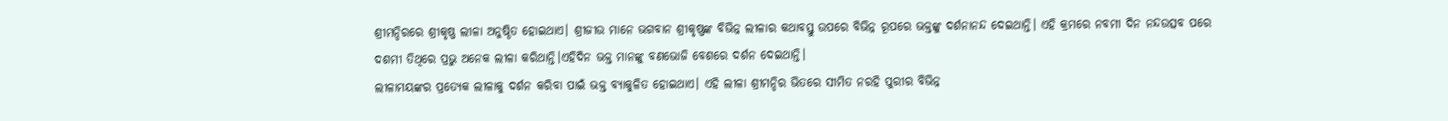ଶ୍ରୀମନ୍ଦିରରେ ଶ୍ରୀକୃଷ୍ଣ ଲୀଳା ଅନୁଷ୍ଠିତ ହୋଇଥାଏ। ଶ୍ରୀଜୀଉ ମାନେ ଭଗବାନ ଶ୍ରୀକୃଷ୍ଣଙ୍କ ବିଭିନ୍ନ ଲୀଳାର କଥାବସ୍ତୁ ଉପରେ ବିଭିନ୍ନ ରୂପରେ ଭକ୍ତଙ୍କୁ ଦର୍ଶନାନନ୍ଦ ଦେଇଥାନ୍ତି। ଏହି କ୍ରମରେ ନବମୀ ଦିନ ନନ୍ଦଉତ୍ସବ ପରେ ଦଶମୀ ତିଥିରେ ପ୍ରଭୁ ଅନେକ ଲୀଳା କରିଥାନ୍ତି।ଏହିଦିନ ଭକ୍ତ ମାନଙ୍କୁ ବଣଭୋଜି ବେଶରେ ଦର୍ଶନ ଦେଇଥାନ୍ତି।
ଲୀଳାମୟଙ୍କର ପ୍ରତ୍ୟେକ ଲୀଳାକୁ ଦର୍ଶନ କରିବା ପାଇଁ ଭକ୍ତ ବ୍ୟାକୁଳିତ ହୋଇଥାଏ। ଏହି ଲୀଳା ଶ୍ରୀମନ୍ଦିର ଭିତରେ ସୀମିତ ନରହି ପୁରୀର ବିଭିନ୍ନ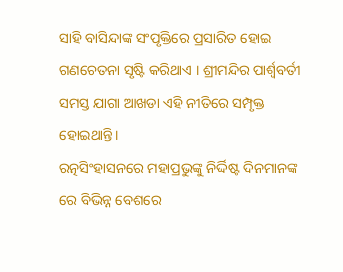ସାହି ବାସିନ୍ଦାଙ୍କ ସଂପୃକ୍ତିରେ ପ୍ରସାରିତ ହୋଇ ଗଣଚେତନା ସୃଷ୍ଟି କରିଥାଏ । ଶ୍ରୀମନ୍ଦିର ପାର୍ଶ୍ଵବର୍ତୀ ସମସ୍ତ ଯାଗା ଆଖଡା ଏହି ନୀତିରେ ସମ୍ପୃକ୍ତ ହୋଇଥାନ୍ତି।
ରତ୍ନସିଂହାସନରେ ମହାପ୍ରଭୁଙ୍କୁ ନିର୍ଦ୍ଦିଷ୍ଟ ଦିନମାନଙ୍କ ରେ ବିଭିନ୍ନ ବେଶରେ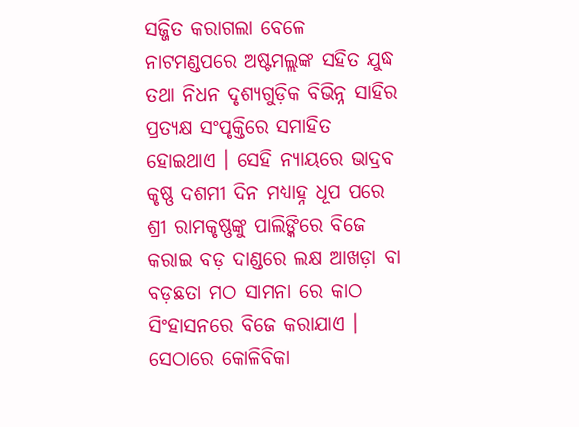ସଜ୍ଜିତ କରାଗଲା ବେଳେ ନାଟମଣ୍ଡପରେ ଅଷ୍ଟମଲ୍ଲଙ୍କ ସହିତ ଯୁଦ୍ଧ ତଥା ନିଧନ ଦୃଶ୍ୟଗୁଡ଼ିକ ବିଭିନ୍ନ ସାହିର ପ୍ରତ୍ୟକ୍ଷ ସଂପୃକ୍ତିରେ ସମାହିତ ହୋଇଥାଏ । ସେହି ନ୍ୟାୟରେ ଭାଦ୍ରବ କୃଷ୍ଣ ଦଶମୀ ଦିନ ମଧ୍ୟାହ୍ନ ଧୂପ ପରେ ଶ୍ରୀ ରାମକୃଷ୍ଣଙ୍କୁ ପାଲିଙ୍କିରେ ବିଜେ କରାଇ ବଡ଼ ଦାଣ୍ଡରେ ଲକ୍ଷ ଆଖଡ଼ା ବା ବଡ଼ଛତା ମଠ ସାମନା ରେ କାଠ ସିଂହାସନରେ ବିଜେ କରାଯାଏ । ସେଠାରେ କୋଳିବିକା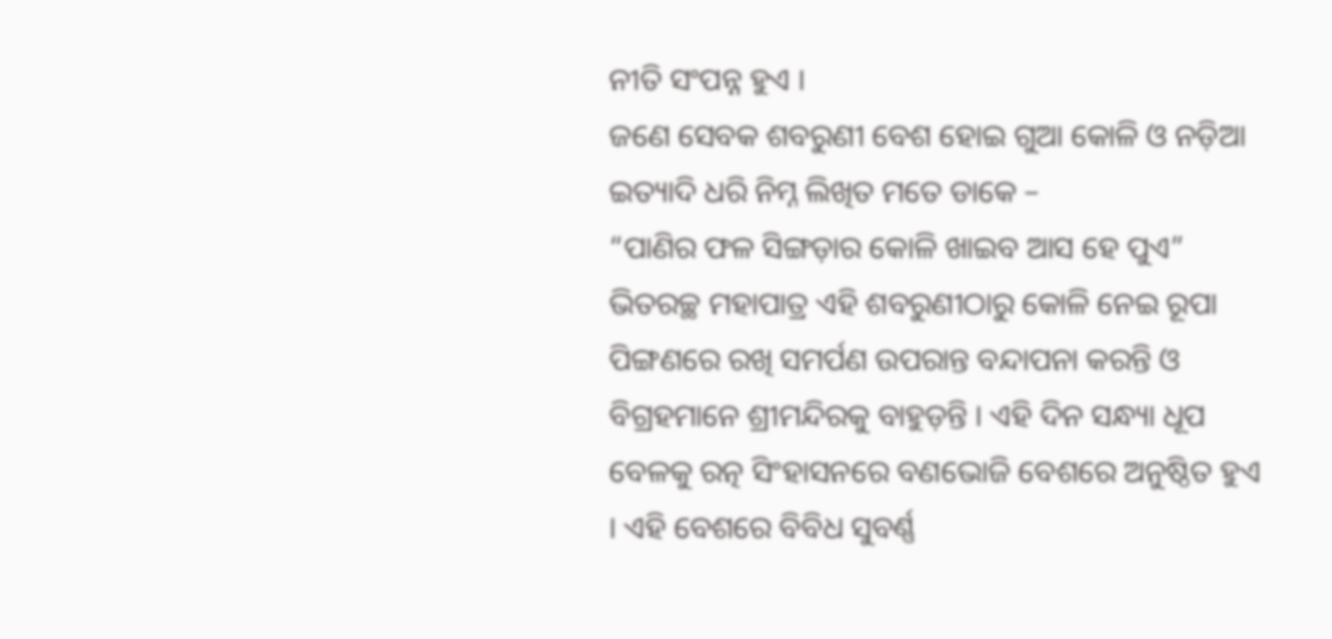ନୀତି ସଂପନ୍ନ ହୁଏ ।
ଜଣେ ସେବକ ଶବରୁଣୀ ବେଶ ହୋଇ ଗୁଆ କୋଳି ଓ ନଡ଼ିଆ ଇତ୍ୟାଦି ଧରି ନିମ୍ନ ଲିଖିତ ମତେ ଡାକେ –
“ପାଣିର ଫଳ ସିଙ୍ଗଡ଼ାର କୋଳି ଖାଇବ ଆସ ହେ ପୁଏ”
ଭିତରଚ୍ଛ ମହାପାତ୍ର ଏହି ଶବରୁଣୀଠାରୁ କୋଳି ନେଇ ରୂପା ପିଙ୍ଗଣରେ ରଖି ସମର୍ପଣ ଉପରାନ୍ତ ବନ୍ଦାପନା କରନ୍ତି ଓ ବିଗ୍ରହମାନେ ଶ୍ରୀମନ୍ଦିରକୁ ବାହୁଡ଼ନ୍ତି । ଏହି ଦିନ ସନ୍ଧ୍ୟା ଧୂପ ବେଳକୁ ରତ୍ନ ସିଂହାସନରେ ବଣଭୋଜି ବେଶରେ ଅନୁଷ୍ଠିତ ହୁଏ । ଏହି ବେଶରେ ବିବିଧ ସୁବର୍ଣ୍ଣ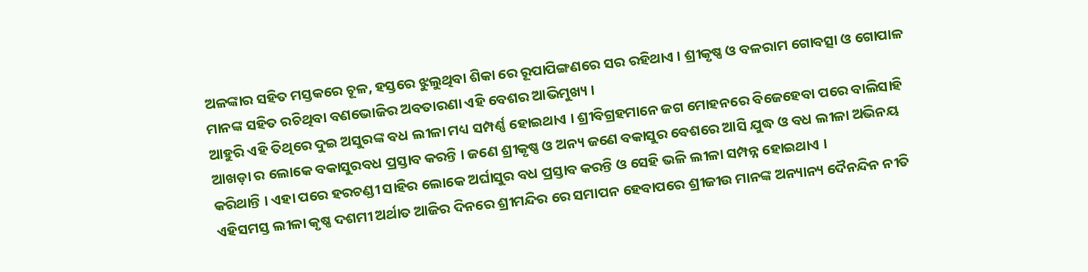ଅଳଙ୍କାର ସହିତ ମସ୍ତକରେ ଚୂଳ, ହସ୍ତରେ ଝୁଲୁଥିବା ଶିକା ରେ ରୂପାପିଙ୍ଗଣରେ ସର ରହିଥାଏ । ଶ୍ରୀକୃଷ୍ଣ ଓ ବଳରାମ ଗୋବତ୍ସା ଓ ଗୋପାଳ ମାନଙ୍କ ସହିତ ରଚିଥିବା ବଣଭୋଜିର ଅବତାରଣା ଏହି ବେଶର ଆଭିମୁଖ୍ୟ ।
ଆହୁରି ଏହି ତିଥିରେ ଦୁଇ ଅସୁରଙ୍କ ବଧ ଲୀଳା ମଧ୍ୟ ସମ୍ପର୍ଣ୍ଣ ହୋଇଥାଏ । ଶ୍ରୀବିଗ୍ରହମାନେ ଜଗ ମୋହନରେ ବିଜେହେବା ପରେ ବାଲିସାହି ଆଖଡ଼ା ର ଲୋକେ ବକାସୁରବଧ ପ୍ରସ୍ତାବ କରନ୍ତି । ଜଣେ ଶ୍ରୀକୃଷ୍ଣ ଓ ଅନ୍ୟ ଜଣେ ବକାସୁର ବେଶରେ ଆସି ଯୁଦ୍ଧ ଓ ବଧ ଲୀଳା ଅଭିନୟ କରିଥାନ୍ତି । ଏହା ପରେ ହରଚଣ୍ଡୀ ସାହିର ଲୋକେ ଅର୍ଘାସୁର ବଧ ପ୍ରସ୍ତାବ କରନ୍ତି ଓ ସେହି ଭଳି ଲୀଳା ସମ୍ପନ୍ନ ହୋଇଥାଏ ।
ଏହିସମସ୍ତ ଲୀଳା କୃଷ୍ଣ ଦଶମୀ ଅର୍ଥାତ ଆଜିର ଦିନରେ ଶ୍ରୀମନ୍ଦିର ରେ ସମାପନ ହେବାପରେ ଶ୍ରୀଜୀଉ ମାନଙ୍କ ଅନ୍ୟାନ୍ୟ ଦୈନନ୍ଦିନ ନୀତି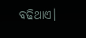ବଢିଥାଏ।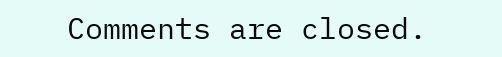Comments are closed.